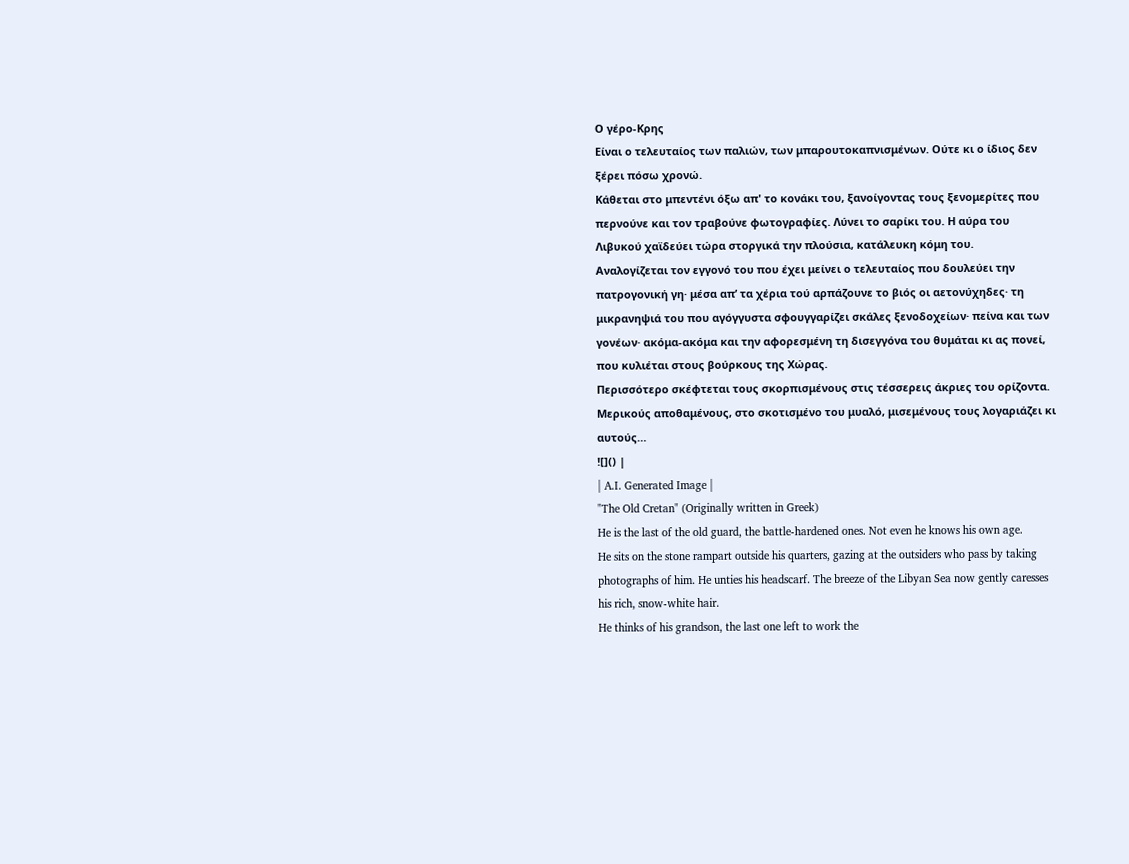Ο γέρο-Κρης
Είναι ο τελευταίος των παλιών, των μπαρουτοκαπνισμένων. Ούτε κι ο ίδιος δεν ξέρει πόσω χρονώ.
Κάθεται στο μπεντένι όξω απ' το κονάκι του, ξανοίγοντας τους ξενομερίτες που περνούνε και τον τραβούνε φωτογραφίες. Λύνει το σαρίκι του. Η αύρα του Λιβυκού χαϊδεύει τώρα στοργικά την πλούσια, κατάλευκη κόμη του.
Αναλογίζεται τον εγγονό του που έχει μείνει ο τελευταίος που δουλεύει την πατρογονική γη· μέσα απ’ τα χέρια τού αρπάζουνε το βιός οι αετονύχηδες· τη μικρανηψιά του που αγόγγυστα σφουγγαρίζει σκάλες ξενοδοχείων· πείνα και των γονέων· ακόμα-ακόμα και την αφορεσμένη τη δισεγγόνα του θυμάται κι ας πονεί, που κυλιέται στους βούρκους της Χώρας.
Περισσότερο σκέφτεται τους σκορπισμένους στις τέσσερεις άκριες του ορίζοντα. Μερικούς αποθαμένους, στο σκοτισμένο του μυαλό, μισεμένους τους λογαριάζει κι αυτούς…
![]() |
| A.I. Generated Image |
"The Old Cretan" (Originally written in Greek)
He is the last of the old guard, the battle-hardened ones. Not even he knows his own age.
He sits on the stone rampart outside his quarters, gazing at the outsiders who pass by taking photographs of him. He unties his headscarf. The breeze of the Libyan Sea now gently caresses his rich, snow-white hair.
He thinks of his grandson, the last one left to work the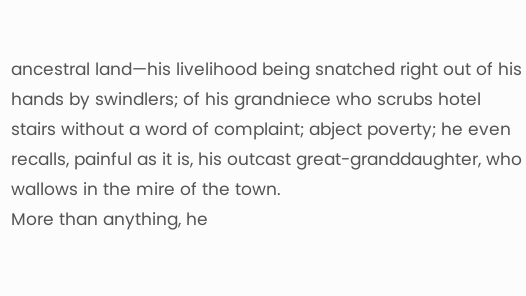ancestral land—his livelihood being snatched right out of his hands by swindlers; of his grandniece who scrubs hotel stairs without a word of complaint; abject poverty; he even recalls, painful as it is, his outcast great-granddaughter, who wallows in the mire of the town.
More than anything, he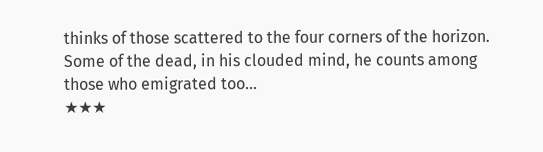thinks of those scattered to the four corners of the horizon. Some of the dead, in his clouded mind, he counts among those who emigrated too…
★★★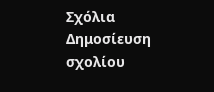Σχόλια
Δημοσίευση σχολίου